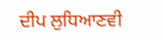ਦੀਪ ਲੁਧਿਆਣਵੀ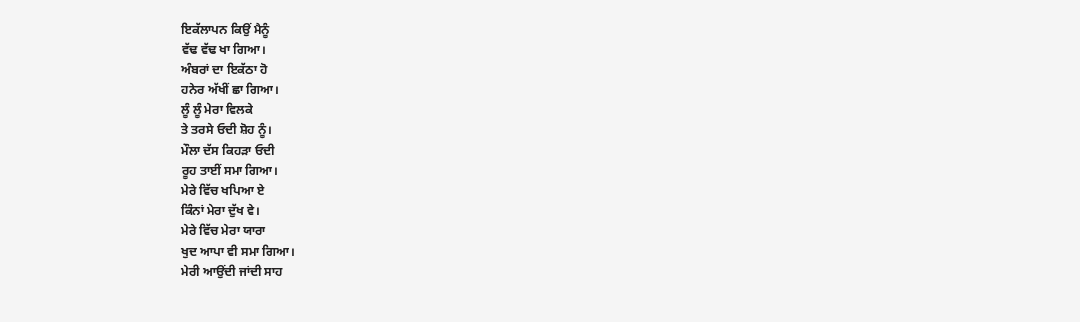ਇਕੱਲਾਪਨ ਕਿਉਂ ਮੈਨੂੰ
ਵੱਢ ਵੱਢ ਖਾ ਗਿਆ।
ਅੰਬਰਾਂ ਦਾ ਇਕੱਠਾ ਹੋ
ਹਨੇਰ ਅੱਖੀਂ ਛਾ ਗਿਆ।
ਲੂੰ ਲੂੰ ਮੇਰਾ ਵਿਲਕੇ
ਤੇ ਤਰਸੇ ਓਦੀ ਸ਼ੋਹ ਨੂੰ।
ਮੌਲਾ ਦੱਸ ਕਿਹੜਾ ਓਦੀ
ਰੂਹ ਤਾਈਂ ਸਮਾ ਗਿਆ।
ਮੇਰੇ ਵਿੱਚ ਖਪਿਆ ਏ
ਕਿੰਨਾਂ ਮੇਰਾ ਦੁੱਖ ਵੇ।
ਮੇਰੇ ਵਿੱਚ ਮੇਰਾ ਯਾਰਾ
ਖੁਦ ਆਪਾ ਵੀ ਸਮਾ ਗਿਆ।
ਮੇਰੀ ਆਉਂਦੀ ਜਾਂਦੀ ਸਾਹ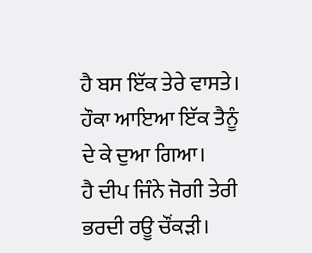ਹੈ ਬਸ ਇੱਕ ਤੇਰੇ ਵਾਸਤੇ।
ਹੌਕਾ ਆਇਆ ਇੱਕ ਤੈਨੂੰ
ਦੇ ਕੇ ਦੁਆ ਗਿਆ।
ਹੈ ਦੀਪ ਜਿੰਨੇ ਜੋਗੀ ਤੇਰੀ
ਭਰਦੀ ਰਊ ਚੌਂਕੜੀ।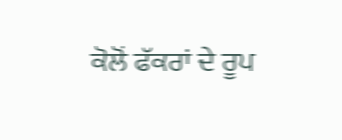ਕੋਲੋਂ ਫੱਕਰਾਂ ਦੇ ਰੂਪ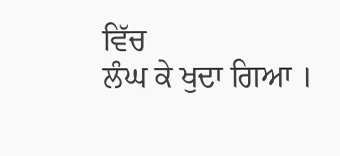ਵਿੱਚ
ਲੰਘ ਕੇ ਖੁਦਾ ਗਿਆ ।